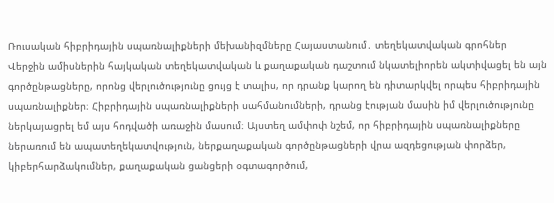Ռուսական հիբրիդային սպառնալիքների մեխանիզմները Հայաստանում․ տեղեկատվական գրոհներ
Վերջին ամիսներին հայկական տեղեկատվական և քաղաքական դաշտում նկատելիորեն ակտիվացել են այն գործընթացները, որոնց վերլուծությունը ցույց է տալիս, որ դրանք կարող են դիտարկվել որպես հիբրիդային սպառնալիքներ։ Հիբրիդային սպառնալիքների սահմանումների, դրանց էության մասին իմ վերլուծությունը ներկայացրել եմ այս հոդվածի առաջին մասում։ Այստեղ ամփոփ նշեմ, որ հիբրիդային սպառնալիքները ներառում են ապատեղեկատվություն, ներքաղաքական գործընթացների վրա ազդեցության փորձեր, կիբերհարձակումներ, քաղաքական ցանցերի օգտագործում,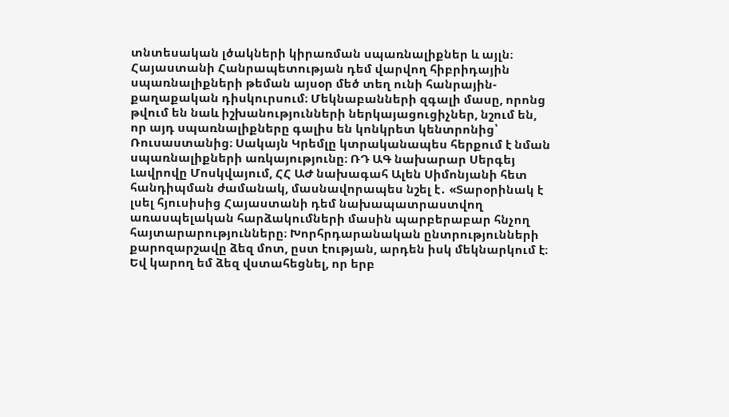տնտեսական լծակների կիրառման սպառնալիքներ և այլն։
Հայաստանի Հանրապետության դեմ վարվող հիբրիդային սպառնալիքների թեման այսօր մեծ տեղ ունի հանրային-քաղաքական դիսկուրսում։ Մեկնաբանների զգալի մասը, որոնց թվում են նաև իշխանությունների ներկայացուցիչներ, նշում են, որ այդ սպառնալիքները գալիս են կոնկրետ կենտրոնից՝ Ռուսաստանից։ Սակայն Կրեմլը կտրականապես հերքում է նման սպառնալիքների առկայությունը։ ՌԴ ԱԳ նախարար Սերգեյ Լավրովը Մոսկվայում, ՀՀ ԱԺ նախագահ Ալեն Սիմոնյանի հետ հանդիպման ժամանակ, մասնավորապես նշել է․ «Տարօրինակ է լսել հյուսիսից Հայաստանի դեմ նախապատրաստվող առասպելական հարձակումների մասին պարբերաբար հնչող հայտարարությունները։ Խորհրդարանական ընտրությունների քարոզարշավը ձեզ մոտ, ըստ էության, արդեն իսկ մեկնարկում է։ Եվ կարող եմ ձեզ վստահեցնել, որ երբ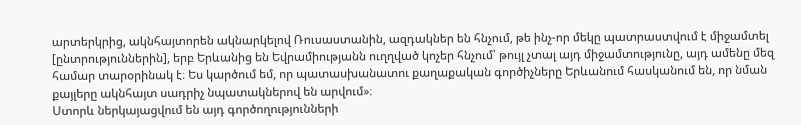արտերկրից, ակնհայտորեն ակնարկելով Ռուսաստանին, ազդակներ են հնչում, թե ինչ-որ մեկը պատրաստվում է միջամտել [ընտրություններին], երբ Երևանից են Եվրամիությանն ուղղված կոչեր հնչում՝ թույլ չտալ այդ միջամտությունը, այդ ամենը մեզ համար տարօրինակ է։ Ես կարծում եմ, որ պատասխանատու քաղաքական գործիչները Երևանում հասկանում են, որ նման քայլերը ակնհայտ սադրիչ նպատակներով են արվում»։
Ստորև ներկայացվում են այդ գործողությունների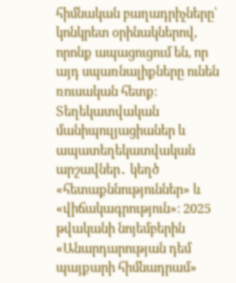հիմնական բաղադրիչները՝ կոնկրետ օրինակներով, որոնք ապացուցում են, որ այդ սպառնալիքները ունեն ռուսական հետք։
Տեղեկատվական մանիպուլյացիաներ և ապատեղեկատվական արշավներ․ կեղծ «հետաքննություններ» և «վիճակագրություն»։ 2025 թվականի նոյեմբերին «Անարդարության դեմ պայքարի հիմնադրամ»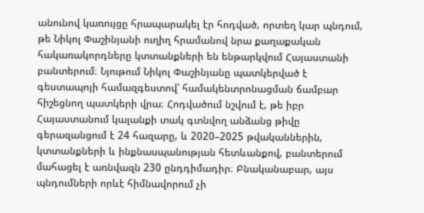անունով կառույցը հրապարակել էր հոդված, որտեղ կար պնդում, թե Նիկոլ Փաշինյանի ուղիղ հրամանով նրա քաղաքական հակառակորդները կտտանքների են ենթարկվում Հայաստանի բանտերում։ Նյութում Նիկոլ Փաշինյանը պատկերված է գեստապոյի համազգեստով՝ համակենտրոնացման ճամբար հիշեցնող պատկերի վրա։ Հոդվածում նշվում է, թե իբր Հայաստանում կալանքի տակ գտնվող անձանց թիվը գերազանցում է 24 հազարը, և 2020–2025 թվականներին, կտտանքների և ինքնասպանության հետևանքով, բանտերում մահացել է առնվազն 230 ընդդիմադիր։ Բնականաբար, այս պնդումների որևէ հիմնավորում չի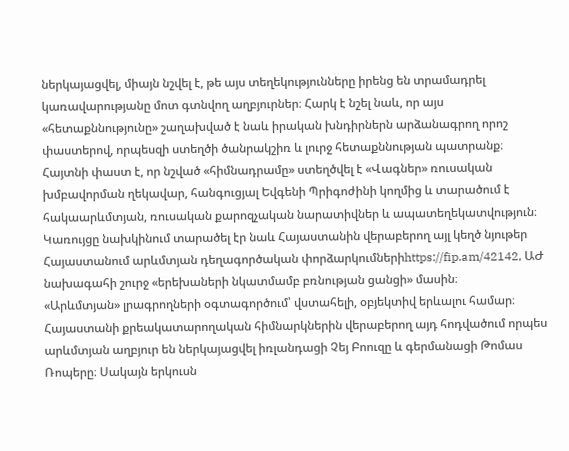ներկայացվել, միայն նշվել է, թե այս տեղեկությունները իրենց են տրամադրել կառավարությանը մոտ գտնվող աղբյուրներ։ Հարկ է նշել նաև, որ այս «հետաքննությունը» շաղախված է նաև իրական խնդիրներն արձանագրող որոշ փաստերով, որպեսզի ստեղծի ծանրակշիռ և լուրջ հետաքննության պատրանք։
Հայտնի փաստ է, որ նշված «հիմնադրամը» ստեղծվել է «Վագներ» ռուսական խմբավորման ղեկավար, հանգուցյալ Եվգենի Պրիգոժինի կողմից և տարածում է հակաարևմտյան, ռուսական քարոզչական նարատիվներ և ապատեղեկատվություն։ Կառույցը նախկինում տարածել էր նաև Հայաստանին վերաբերող այլ կեղծ նյութեր Հայաստանում արևմտյան դեղագործական փորձարկումներիhttps://fip.am/42142, ԱԺ նախագահի շուրջ «երեխաների նկատմամբ բռնության ցանցի» մասին։
«Արևմտյան» լրագրողների օգտագործում՝ վստահելի, օբյեկտիվ երևալու համար։ Հայաստանի քրեակատարողական հիմնարկներին վերաբերող այդ հոդվածում որպես արևմտյան աղբյուր են ներկայացվել իռլանդացի Չեյ Բոուզը և գերմանացի Թոմաս Ռոպերը։ Սակայն երկուսն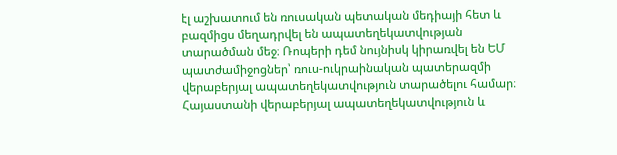էլ աշխատում են ռուսական պետական մեդիայի հետ և բազմիցս մեղադրվել են ապատեղեկատվության տարածման մեջ։ Ռոպերի դեմ նույնիսկ կիրառվել են ԵՄ պատժամիջոցներ՝ ռուս-ուկրաինական պատերազմի վերաբերյալ ապատեղեկատվություն տարածելու համար։ Հայաստանի վերաբերյալ ապատեղեկատվություն և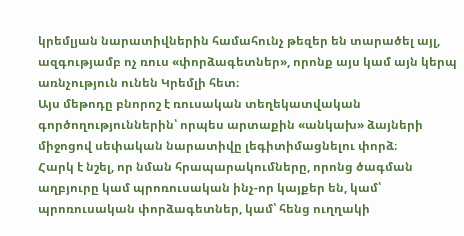կրեմլյան նարատիվներին համահունչ թեզեր են տարածել այլ, ազգությամբ ոչ ռուս «փորձագետներ», որոնք այս կամ այն կերպ առնչություն ունեն Կրեմլի հետ։
Այս մեթոդը բնորոշ է ռուսական տեղեկատվական գործողություններին՝ որպես արտաքին «անկախ» ձայների միջոցով սեփական նարատիվը լեգիտիմացնելու փորձ։
Հարկ է նշել, որ նման հրապարակումները, որոնց ծագման աղբյուրը կամ պրոռուսական ինչ-որ կայքեր են, կամ՝ պրոռուսական փորձագետներ, կամ՝ հենց ուղղակի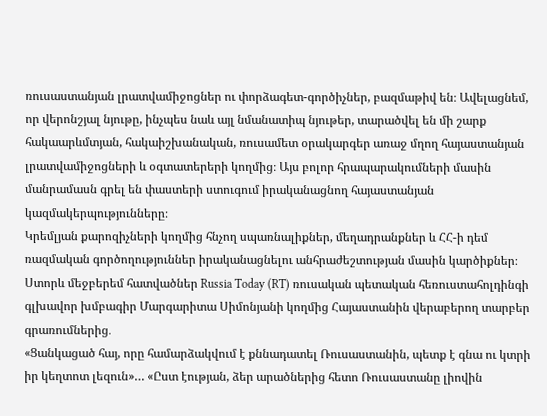ռուսաստանյան լրատվամիջոցներ ու փորձագետ-գործիչներ, բազմաթիվ են։ Ավելացնեմ, որ վերոնշյալ նյութը, ինչպես նաև այլ նմանատիպ նյութեր, տարածվել են մի շարք հակաարևմտյան, հակաիշխանական, ռուսամետ օրակարգեր առաջ մղող հայաստանյան լրատվամիջոցների և օգտատերերի կողմից։ Այս բոլոր հրապարակումների մասին մանրամասն գրել են փաստերի ստուգում իրականացնող հայաստանյան կազմակերպությունները։
Կրեմլյան քարոզիչների կողմից հնչող սպառնալիքներ, մեղադրանքներ և ՀՀ-ի դեմ ռազմական գործողություններ իրականացնելու անհրաժեշտության մասին կարծիքներ։ Ստորև մեջբերեմ հատվածներ Russia Today (RT) ռուսական պետական հեռուստահոլդինգի գլխավոր խմբագիր Մարգարիտա Սիմոնյանի կողմից Հայաստանին վերաբերող տարբեր գրառումներից․
«Ցանկացած հայ, որը համարձակվում է քննադատել Ռուսաստանին, պետք է գնա ու կտրի իր կեղտոտ լեզուն»… «Ըստ էության, ձեր արածներից հետո Ռուսաստանը լիովին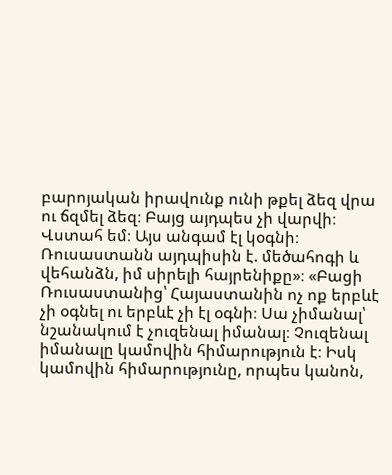բարոյական իրավունք ունի թքել ձեզ վրա ու ճզմել ձեզ։ Բայց այդպես չի վարվի։ Վստահ եմ։ Այս անգամ էլ կօգնի։ Ռուսաստանն այդպիսին է. մեծահոգի և վեհանձն, իմ սիրելի հայրենիքը»։ «Բացի Ռուսաստանից՝ Հայաստանին ոչ ոք երբևէ չի օգնել ու երբևէ չի էլ օգնի։ Սա չիմանալ՝ նշանակում է չուզենալ իմանալ։ Չուզենալ իմանալը կամովին հիմարություն է։ Իսկ կամովին հիմարությունը, որպես կանոն,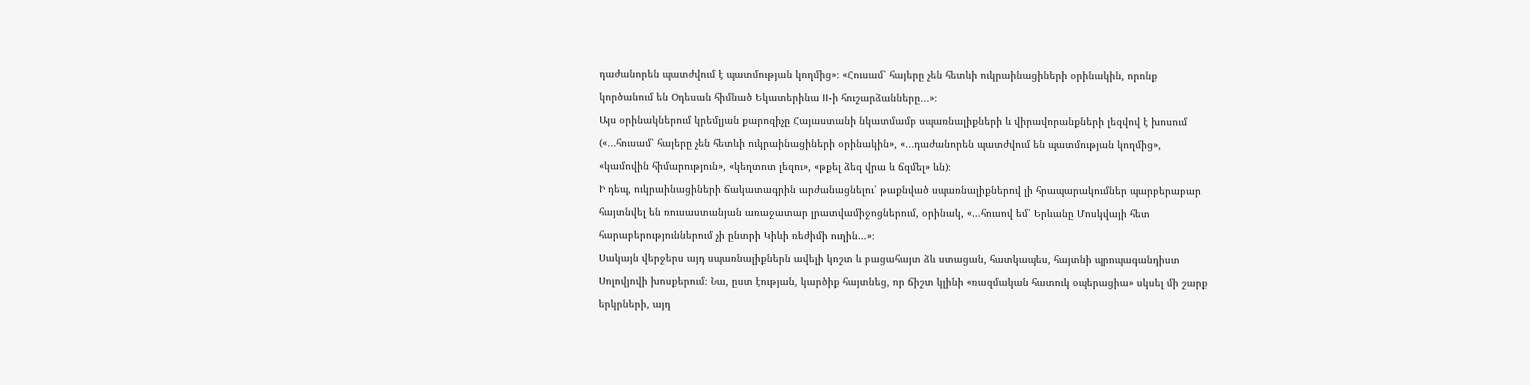դաժանորեն պատժվում է պատմության կողմից»։ «Հուսամ՝ հայերը չեն հետևի ուկրաինացիների օրինակին, որոնք կործանում են Օդեսան հիմնած Եկատերինա II-ի հուշարձանները․․․»։
Այս օրինակներում կրեմլյան քարոզիչը Հայաստանի նկատմամբ սպառնալիքների և վիրավորանքների լեզվով է խոսում («․․․հուսամ՝ հայերը չեն հետևի ուկրաինացիների օրինակին», «․․․դաժանորեն պատժվում են պատմության կողմից», «կամովին հիմարություն», «կեղտոտ լեզու», «թքել ձեզ վրա և ճզմել» ևն)։
Ի դեպ, ուկրաինացիների ճակատագրին արժանացնելու՝ թաքնված սպառնալիքներով լի հրապարակումներ պարբերաբար հայտնվել են ռուսաստանյան առաջատար լրատվամիջոցներում, օրինակ, «…հուսով եմ՝ Երևանը Մոսկվայի հետ հարաբերություններում չի ընտրի Կիևի ռեժիմի ուղին…»։
Սակայն վերջերս այդ սպառնալիքներն ավելի կոշտ և բացահայտ ձև ստացան, հատկապես, հայտնի պրոպագանդիստ Սոլովյովի խոսքերում։ Նա, ըստ էության, կարծիք հայտնեց, որ ճիշտ կլինի «ռազմական հատուկ օպերացիա» սկսել մի շարք երկրների, այդ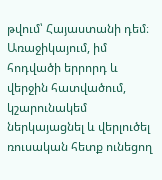թվում՝ Հայաստանի դեմ։
Առաջիկայում, իմ հոդվածի երրորդ և վերջին հատվածում, կշարունակեմ ներկայացնել և վերլուծել ռուսական հետք ունեցող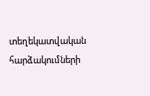տեղեկատվական հարձակումների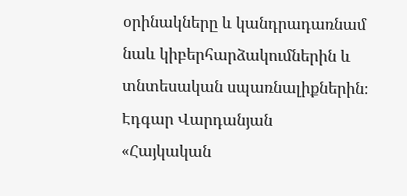օրինակները և կանդրադառնամ նաև կիբերհարձակումներին և տնտեսական սպառնալիքներին։
Էդգար Վարդանյան
«Հայկական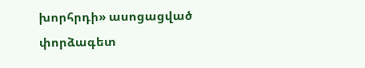խորհրդի» ասոցացված փորձագետ